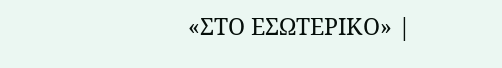«ΣΤΟ ΕΣΩΤΕΡΙΚΟ» |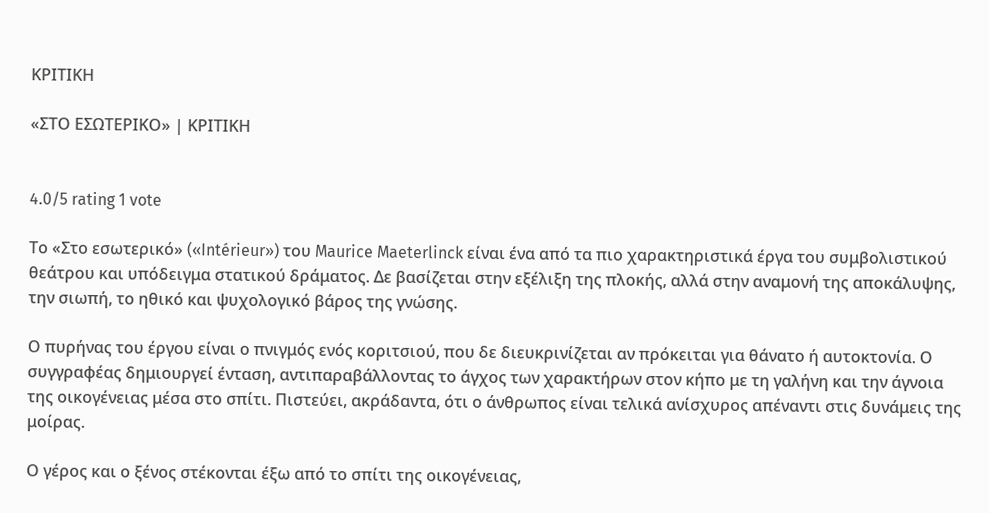ΚΡΙΤΙΚΗ

«ΣΤΟ ΕΣΩΤΕΡΙΚΟ» | ΚΡΙΤΙΚΗ


4.0/5 rating 1 vote

Το «Στο εσωτερικό» («Intérieur») του Maurice Maeterlinck είναι ένα από τα πιο χαρακτηριστικά έργα του συμβολιστικού θεάτρου και υπόδειγμα στατικού δράματος. Δε βασίζεται στην εξέλιξη της πλοκής, αλλά στην αναμονή της αποκάλυψης, την σιωπή, το ηθικό και ψυχολογικό βάρος της γνώσης.

Ο πυρήνας του έργου είναι ο πνιγμός ενός κοριτσιού, που δε διευκρινίζεται αν πρόκειται για θάνατο ή αυτοκτονία. Ο συγγραφέας δημιουργεί ένταση, αντιπαραβάλλοντας το άγχος των χαρακτήρων στον κήπο με τη γαλήνη και την άγνοια της οικογένειας μέσα στο σπίτι. Πιστεύει, ακράδαντα, ότι ο άνθρωπος είναι τελικά ανίσχυρος απέναντι στις δυνάμεις της μοίρας.

Ο γέρος και ο ξένος στέκονται έξω από το σπίτι της οικογένειας,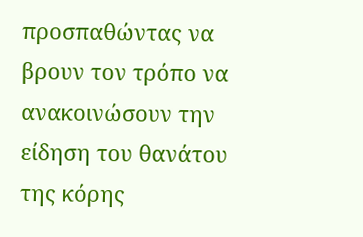προσπαθώντας να βρουν τον τρόπο να ανακοινώσουν την είδηση του θανάτου της κόρης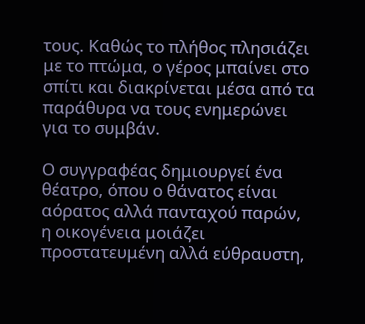τους. Καθώς το πλήθος πλησιάζει με το πτώμα, ο γέρος μπαίνει στο σπίτι και διακρίνεται μέσα από τα παράθυρα να τους ενημερώνει για το συμβάν.

Ο συγγραφέας δημιουργεί ένα θέατρο, όπου ο θάνατος είναι αόρατος αλλά πανταχού παρών, η οικογένεια μοιάζει προστατευμένη αλλά εύθραυστη,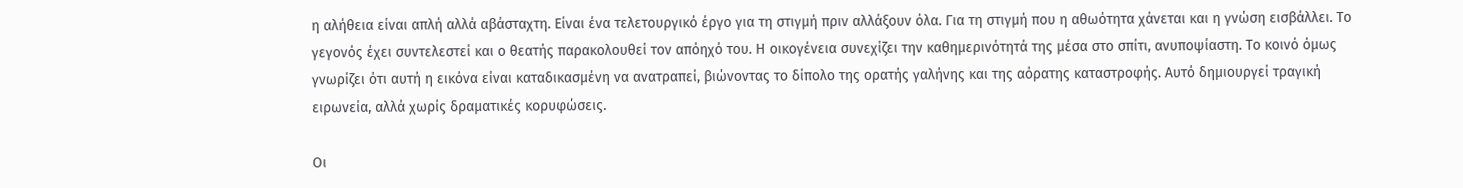η αλήθεια είναι απλή αλλά αβάσταχτη. Είναι ένα τελετουργικό έργο για τη στιγμή πριν αλλάξουν όλα. Για τη στιγμή που η αθωότητα χάνεται και η γνώση εισβάλλει. Το γεγονός έχει συντελεστεί και ο θεατής παρακολουθεί τον απόηχό του. Η οικογένεια συνεχίζει την καθημερινότητά της μέσα στο σπίτι, ανυποψίαστη. Το κοινό όμως γνωρίζει ότι αυτή η εικόνα είναι καταδικασμένη να ανατραπεί, βιώνοντας το δίπολο της ορατής γαλήνης και της αόρατης καταστροφής. Αυτό δημιουργεί τραγική ειρωνεία, αλλά χωρίς δραματικές κορυφώσεις.

Οι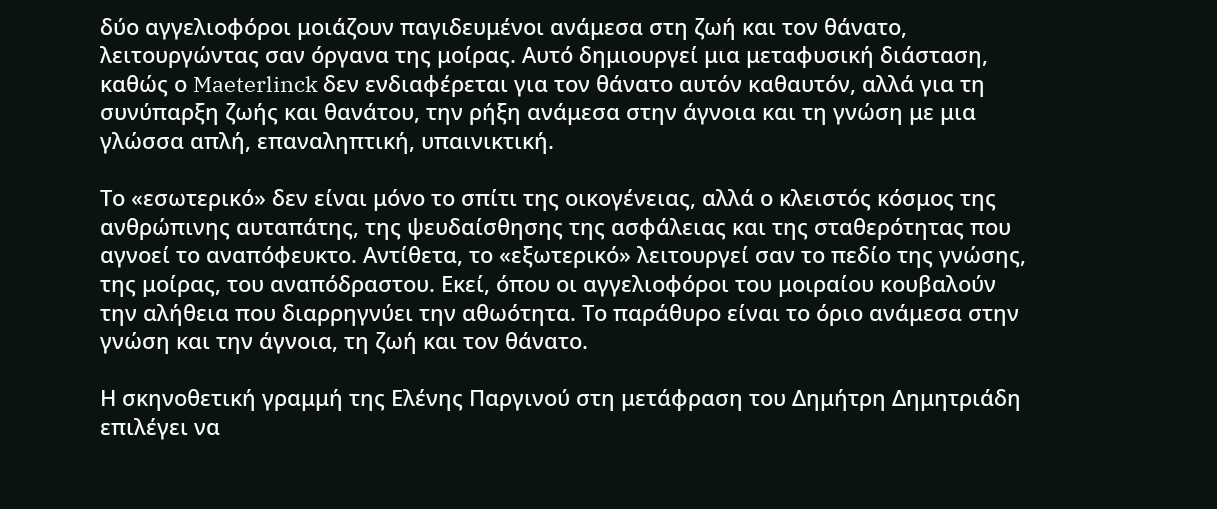δύο αγγελιοφόροι μοιάζουν παγιδευμένοι ανάμεσα στη ζωή και τον θάνατο, λειτουργώντας σαν όργανα της μοίρας. Αυτό δημιουργεί μια μεταφυσική διάσταση, καθώς ο Maeterlinck δεν ενδιαφέρεται για τον θάνατο αυτόν καθαυτόν, αλλά για τη συνύπαρξη ζωής και θανάτου, την ρήξη ανάμεσα στην άγνοια και τη γνώση με μια γλώσσα απλή, επαναληπτική, υπαινικτική.

Το «εσωτερικό» δεν είναι μόνο το σπίτι της οικογένειας, αλλά ο κλειστός κόσμος της ανθρώπινης αυταπάτης, της ψευδαίσθησης της ασφάλειας και της σταθερότητας που αγνοεί το αναπόφευκτο. Αντίθετα, το «εξωτερικό» λειτουργεί σαν το πεδίο της γνώσης, της μοίρας, του αναπόδραστου. Εκεί, όπου οι αγγελιοφόροι του μοιραίου κουβαλούν την αλήθεια που διαρρηγνύει την αθωότητα. Το παράθυρο είναι το όριο ανάμεσα στην γνώση και την άγνοια, τη ζωή και τον θάνατο.

Η σκηνοθετική γραμμή της Ελένης Παργινού στη μετάφραση του Δημήτρη Δημητριάδη επιλέγει να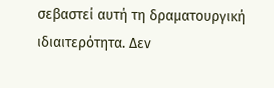σεβαστεί αυτή τη δραματουργική ιδιαιτερότητα. Δεν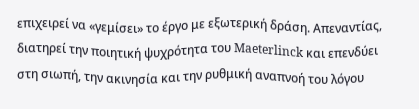επιχειρεί να «γεμίσει» το έργο με εξωτερική δράση. Απεναντίας, διατηρεί την ποιητική ψυχρότητα του Maeterlinck και επενδύει στη σιωπή, την ακινησία και την ρυθμική αναπνοή του λόγου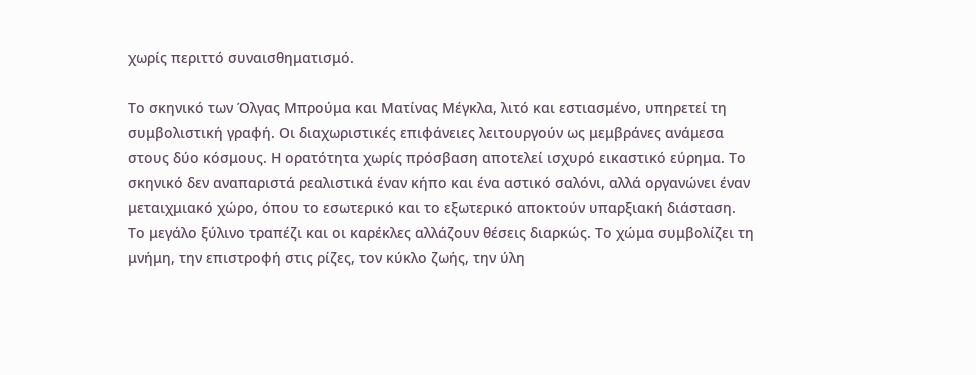χωρίς περιττό συναισθηματισμό.

Το σκηνικό των Όλγας Μπρούμα και Ματίνας Μέγκλα, λιτό και εστιασμένο, υπηρετεί τη συμβολιστική γραφή. Οι διαχωριστικές επιφάνειες λειτουργούν ως μεμβράνες ανάμεσα στους δύο κόσμους. Η ορατότητα χωρίς πρόσβαση αποτελεί ισχυρό εικαστικό εύρημα. Το σκηνικό δεν αναπαριστά ρεαλιστικά έναν κήπο και ένα αστικό σαλόνι, αλλά οργανώνει έναν μεταιχμιακό χώρο, όπου το εσωτερικό και το εξωτερικό αποκτούν υπαρξιακή διάσταση. Το μεγάλο ξύλινο τραπέζι και οι καρέκλες αλλάζουν θέσεις διαρκώς. Το χώμα συμβολίζει τη μνήμη, την επιστροφή στις ρίζες, τον κύκλο ζωής, την ύλη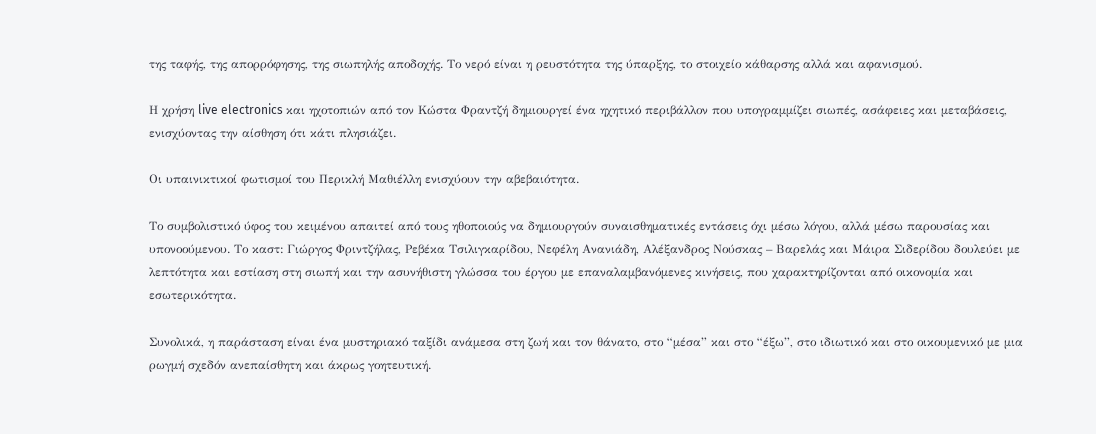της ταφής, της απορρόφησης, της σιωπηλής αποδοχής. Το νερό είναι η ρευστότητα της ύπαρξης, το στοιχείο κάθαρσης αλλά και αφανισμού.

Η χρήση live electronics και ηχοτοπιών από τον Κώστα Φραντζή δημιουργεί ένα ηχητικό περιβάλλον που υπογραμμίζει σιωπές, ασάφειες και μεταβάσεις, ενισχύοντας την αίσθηση ότι κάτι πλησιάζει.

Οι υπαινικτικοί φωτισμοί του Περικλή Μαθιέλλη ενισχύουν την αβεβαιότητα.

Το συμβολιστικό ύφος του κειμένου απαιτεί από τους ηθοποιούς να δημιουργούν συναισθηματικές εντάσεις όχι μέσω λόγου, αλλά μέσω παρουσίας και υπονοούμενου. Το καστ: Γιώργος Φριντζήλας, Ρεβέκα Τσιλιγκαρίδου, Νεφέλη Ανανιάδη, Αλέξανδρος Νούσκας – Βαρελάς και Μάιρα Σιδερίδου δουλεύει με λεπτότητα και εστίαση στη σιωπή και την ασυνήθιστη γλώσσα του έργου με επαναλαμβανόμενες κινήσεις, που χαρακτηρίζονται από οικονομία και εσωτερικότητα.

Συνολικά, η παράσταση είναι ένα μυστηριακό ταξίδι ανάμεσα στη ζωή και τον θάνατο, στο “μέσα” και στο “έξω”, στο ιδιωτικό και στο οικουμενικό με μια ρωγμή σχεδόν ανεπαίσθητη και άκρως γοητευτική.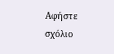Αφήστε σχόλιο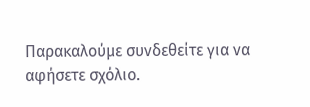Παρακαλούμε συνδεθείτε για να αφήσετε σχόλιο.